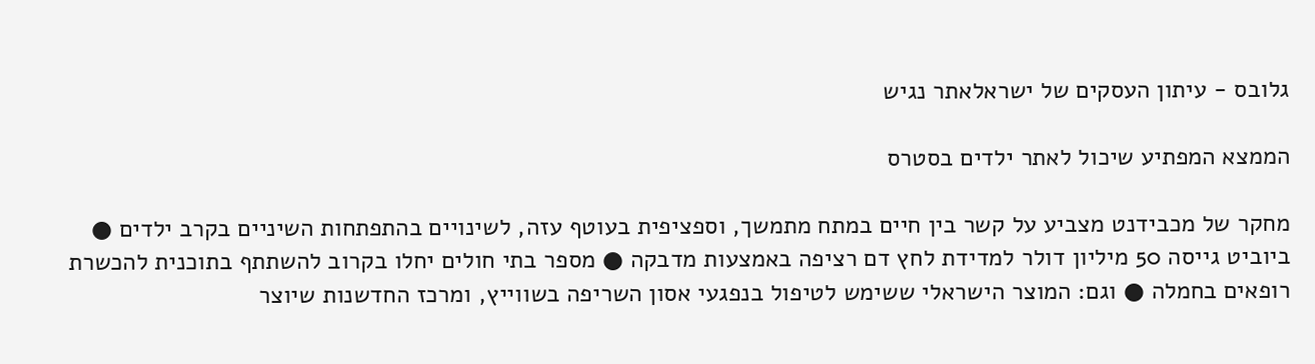גלובס - עיתון העסקים של ישראלאתר נגיש

הממצא המפתיע שיכול לאתר ילדים בסטרס

מחקר של מכבידנט מצביע על קשר בין חיים במתח מתמשך, וספציפית בעוטף עזה, לשינויים בהתפתחות השיניים בקרב ילדים ● ביוביט גייסה 50 מיליון דולר למדידת לחץ דם רציפה באמצעות מדבקה ● מספר בתי חולים יחלו בקרוב להשתתף בתוכנית להכשרת רופאים בחמלה ● וגם: המוצר הישראלי ששימש לטיפול בנפגעי אסון השריפה בשווייץ, ומרכז החדשנות שיוצר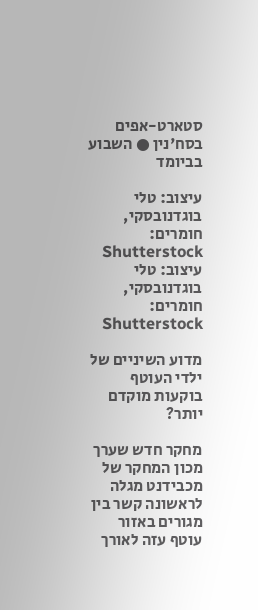סטארט-אפים בסח'נין ● השבוע בביומד

עיצוב: טלי בוגדנובסקי, חומרים: Shutterstock
עיצוב: טלי בוגדנובסקי, חומרים: Shutterstock

מדוע השיניים של ילדי העוטף בוקעות מוקדם יותר?

מחקר חדש שערך מכון המחקר של מכבידנט מגלה לראשונה קשר בין מגורים באזור עוטף עזה לאורך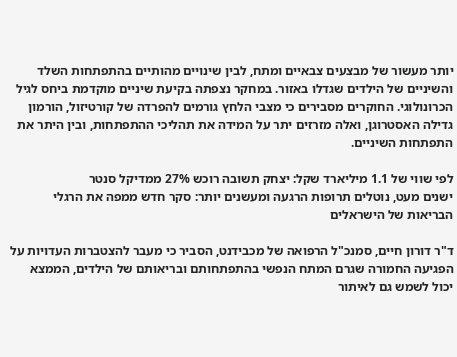יותר מעשור של מבצעים צבאיים ומתח, לבין שינויים מהותיים בהתפתחות השלד והשיניים של הילדים שגדלו באזור. במחקר נצפתה בקיעת שיניים מוקדמת ביחס לגיל הכרונולוגי. החוקרים מסבירים כי מצבי הלחץ גורמים להפרדה של קורטיזול, הורמון גדילה האסטרוגן, ואלה מזרזים יתר על המידה את תהליכי ההתפתחות, ובין היתר את התפתחות השיניים.

לפי שווי של 1.1 מיליארד שקל: יצחק תשובה רוכש 27% ממדיקל סנטר
ישנים מעט, נוטלים תרופות הרגעה ומעשנים יותר: סקר חדש ממפה את הרגלי הבריאות של הישראלים

ד"ר דורון חיים, סמנכ"ל הרפואה של מכבידנט, הסביר כי מעבר להצטברות העדויות על הפגיעה החמורה שגרם המתח הנפשי בהתפתחותם ובריאותם של הילדים, הממצא יכול לשמש גם לאיתור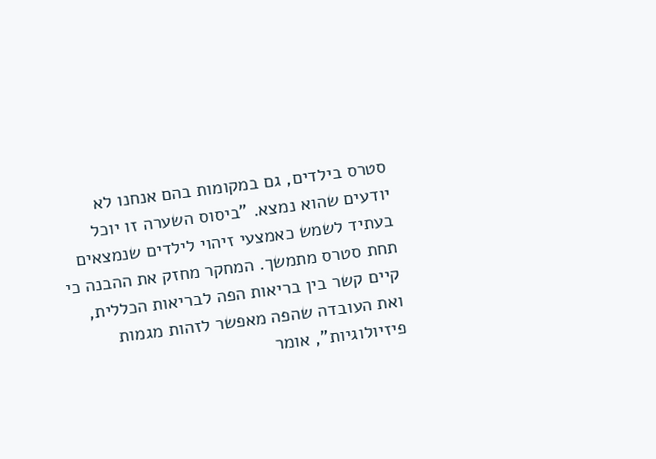סטרס בילדים, גם במקומות בהם אנחנו לא יודעים שהוא נמצא. "ביסוס השערה זו יוכל בעתיד לשמש כאמצעי זיהוי לילדים שנמצאים תחת סטרס מתמשך. המחקר מחזק את ההבנה כי קיים קשר בין בריאות הפה לבריאות הכללית, ואת העובדה שהפה מאפשר לזהות מגמות פיזיולוגיות", אומר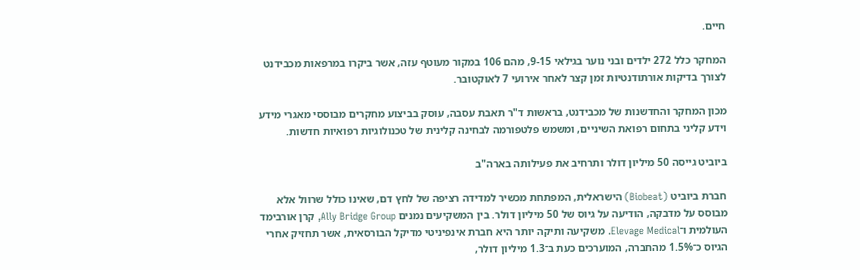חיים.

המחקר כלל 272 ילדים ובני נוער בגילאי 9-15, מהם 106 במקור מעוטף עזה, אשר ביקרו במרפאות מכבידנט לצורך בדיקות אורתודנטיות זמן קצר לאחר אירועי 7 לאוקטובר.

מכון המחקר והחדשנות של מכבידנט, בראשות ד"ר תאבת עסבה, עוסק בביצוע מחקרים מבוססי מאגרי מידע וידע קליני בתחום רפואת השיניים, ומשמש פלטפורמה לבחינה קלינית של טכנולוגיות רפואיות חדשות.

ביוביט גייסה 50 מיליון דולר ותרחיב את פעילותה בארה"ב

חברת ביוביט (Biobeat) הישראלית, המפתחת מכשיר למדידה רציפה של לחץ דם, שאינו כולל שרוול אלא מבוסס על מדבקה, הודיעה על גיוס של 50 מיליון דולר. בין המשקיעים נמנים Ally Bridge Group, קרן אורבימד העולמית ו־Elevage Medical. משקיעה ותיקה יותר היא חברת אינפיניטי מדיקל הבורסאית, אשר תחזיק אחרי הגיוס כ־1.5% מהחברה, המוערכים כעת ב־1.3 מיליון דולר,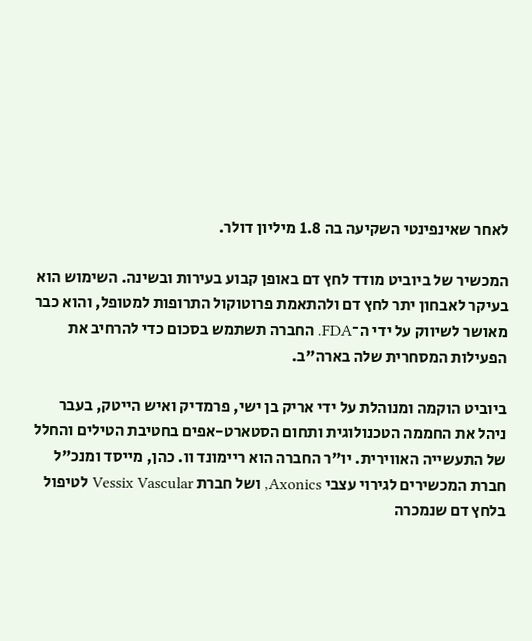לאחר שאינפינטי השקיעה בה 1.8 מיליון דולר.

המכשיר של ביוביט מודד לחץ דם באופן קבוע בעירות ובשינה. השימוש הוא בעיקר לאבחון יתר לחץ דם ולהתאמת פרוטוקול התרופות למטופל, והוא כבר מאושר לשיווק על ידי ה־FDA. החברה תשתמש בסכום כדי להרחיב את הפעילות המסחרית שלה בארה"ב.

ביוביט הוקמה ומנוהלת על ידי אריק בן ישי, פרמדיק ואיש הייטק, בעבר ניהל את החממה הטכנולוגית ותחום הסטארט-אפים בחטיבת הטילים והחלל של התעשייה האווירית. יו"ר החברה הוא ריימונד וו. כהן, מייסד ומנכ"ל חברת המכשירים לגירוי עצבי Axonics, ושל חברת Vessix Vascular לטיפול בלחץ דם שנמכרה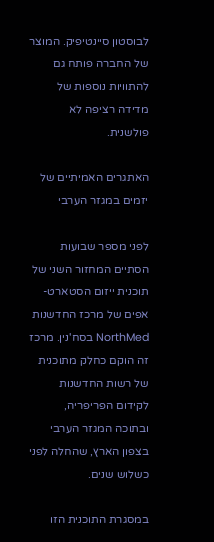לבוסטון סיינטיפיק. המוצר של החברה פותח גם להתוויות נוספות של מדידה רציפה לא פולשנית.

האתגרים האמיתיים של יזמים במגזר הערבי

לפני מספר שבועות הסתיים המחזור השני של תוכנית ייזום הסטארט-אפים של מרכז החדשנות NorthMed בסח'נין. מרכז זה הוקם כחלק מתוכנית של רשות החדשנות לקידום הפריפריה, ובתוכה המגזר הערבי בצפון הארץ, שהחלה לפני כשלוש שנים.

במסגרת התוכנית הזו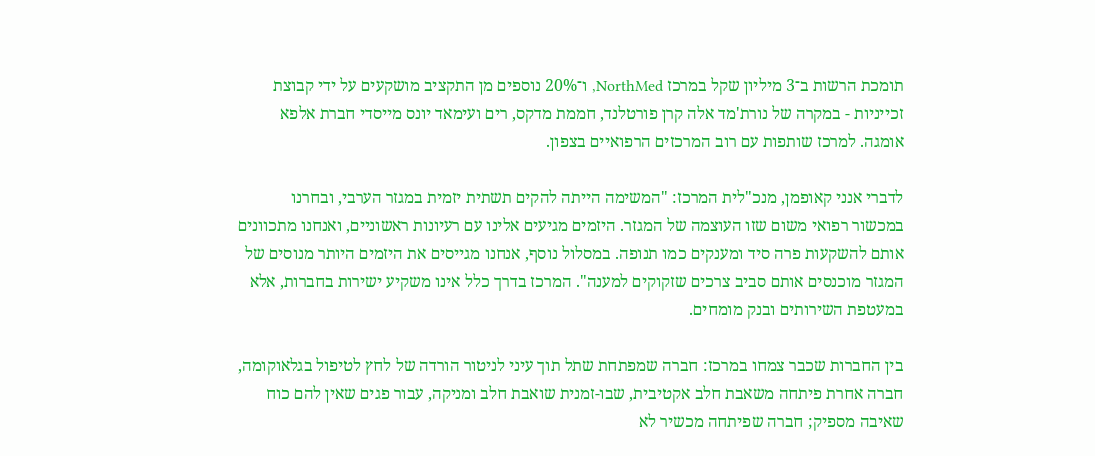תומכת הרשות ב־3 מיליון שקל במרכז NorthMed, ו־20% נוספים מן התקציב מושקעים על ידי קבוצת זכייניות - במקרה של נורת'מד אלה קרן פורטלנד, חממת מדקס, רים ועימאד יונס מייסדי חברת אלפא אומגה. למרכז שותפות עם רוב המרכזים הרפואיים בצפון.

לדברי אנני קאופמן, מנכ"לית המרכז: "המשימה הייתה להקים תשתית יזמית במגזר הערבי, ובחרנו במכשור רפואי משום שזו העוצמה של המגזר. היזמים מגיעים אלינו עם רעיונות ראשוניים, ואנחנו מתכוונים אותם להשקעות פרה סיד ומענקים כמו תנופה. במסלול נוסף, אנחנו מגייסים את היזמים היותר מנוסים של המגזר מוכנסים אותם סביב צרכים שזקוקים למענה". המרכז בדרך כלל אינו משקיע ישירות בחברות, אלא במעטפת השירותים ובנק מומחים.

בין החברות שכבר צמחו במרכז: חברה שמפתחת שתל תוך עיני לניטור הורדה של לחץ לטיפול בגלאוקומה, חברה אחרת פיתחה משאבת חלב אקטיבית, שבו-זמנית שואבת חלב ומניקה, עבור פגים שאין להם כוח שאיבה מספיק; חברה שפיתחה מכשיר לא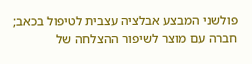פולשני המבצע אבלציה עצבית לטיפול בכאב; חברה עם מוצר לשיפור ההצלחה של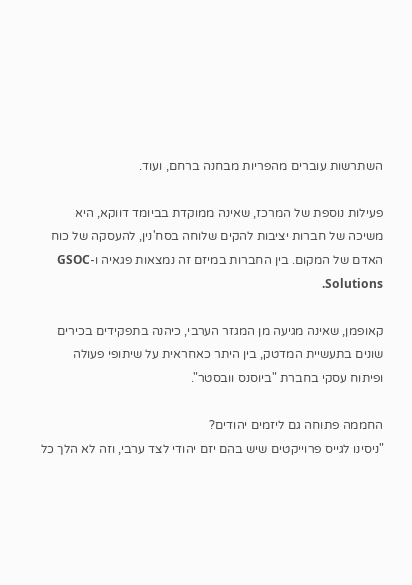השתרשות עוברים מהפריות מבחנה ברחם, ועוד.

פעילות נוספת של המרכז, שאינה ממוקדת בביומד דווקא, היא משיכה של חברות יציבות להקים שלוחה בסח'נין, להעסקה של כוח האדם של המקום. בין החברות במיזם זה נמצאות פגאיה ו-GSOC Solutions.

קאופמן, שאינה מגיעה מן המגזר הערבי, כיהנה בתפקידים בכירים שונים בתעשיית המדטק, בין היתר כאחראית על שיתופי פעולה ופיתוח עסקי בחברת "ביוסנס וובסטר".

החממה פתוחה גם ליזמים יהודים?
"ניסינו לגייס פרוייקטים שיש בהם יזם יהודי לצד ערבי, וזה לא הלך כל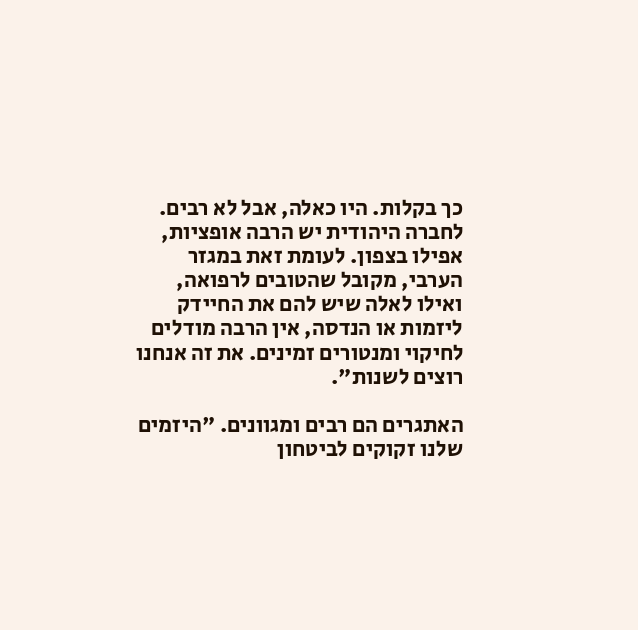כך בקלות. היו כאלה, אבל לא רבים. לחברה היהודית יש הרבה אופציות, אפילו בצפון. לעומת זאת במגזר הערבי, מקובל שהטובים לרפואה, ואילו לאלה שיש להם את החיידק ליזמות או הנדסה, אין הרבה מודלים לחיקוי ומנטורים זמינים. את זה אנחנו רוצים לשנות".

האתגרים הם רבים ומגוונים. "היזמים שלנו זקוקים לביטחון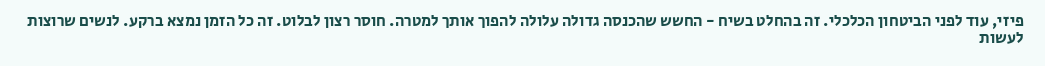פיזי, עוד לפני הביטחון הכלכלי. זה בהחלט בשיח - החשש שהכנסה גדולה עלולה להפוך אותך למטרה. חוסר רצון לבלוט. זה כל הזמן נמצא ברקע. לנשים שרוצות לעשות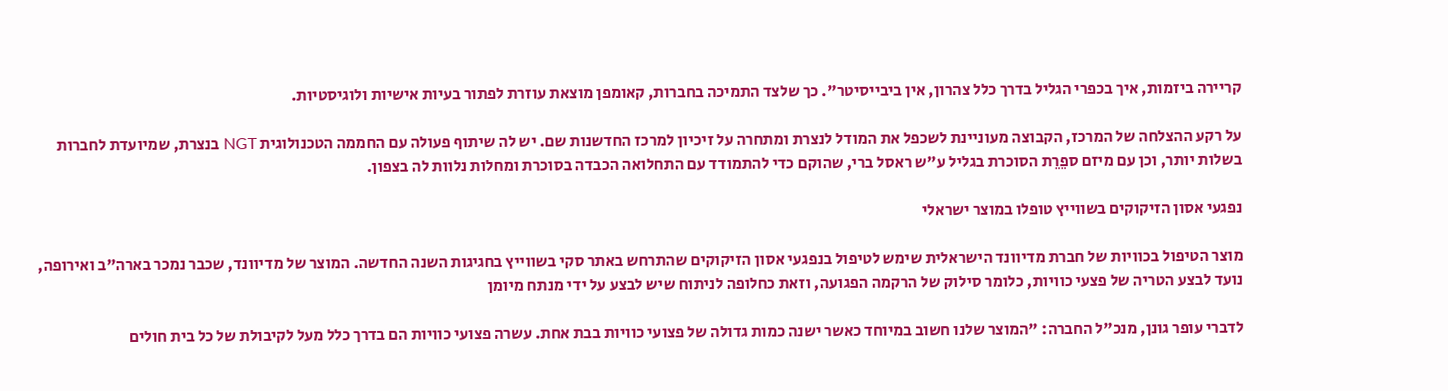קריירה ביזמות, איך בכפרי הגליל בדרך כלל צהרון, אין ביבייסיטר". כך שלצד התמיכה בחברות, קאומפן מוצאת עוזרת לפתור בעיות אישיות ולוגיסטיות.

על רקע ההצלחה של המרכז, הקבוצה מעוניינת לשכפל את המודל לנצרת ומתחרה על זיכיון למרכז החדשנות שם. יש לה שיתוף פעולה עם החממה הטכנולוגית NGT בנצרת, שמיועדת לחברות בשלות יותר, וכן עם מיזם ספֵרֵת הסוכרת בגליל ע"ש ראסל ברי, שהוקם כדי להתמודד עם התחלואה הכבדה בסוכרת ומחלות נלוות לה בצפון.

נפגעי אסון הזיקוקים בשווייץ טופלו במוצר ישראלי

מוצר הטיפול בכוויות של חברת מדיוונד הישראלית שימש לטיפול בנפגעי אסון הזיקוקים שהתרחש באתר סקי בשווייץ בחגיגות השנה החדשה. המוצר של מדיוונד, שכבר נמכר בארה"ב ואירופה, נועד לבצע הטריה של פצעי כוויות, כלומר סילוק של הרקמה הפגועה, וזאת כחלופה לניתוח שיש לבצע על ידי מנתח מיומן

לדברי עופר גונן, מנכ"ל החברה: "המוצר שלנו חשוב במיוחד כאשר ישנה כמות גדולה של פצועי כוויות בבת אחת. עשרה פצועי כוויות הם בדרך כלל מעל לקיבולת של כל בית חולים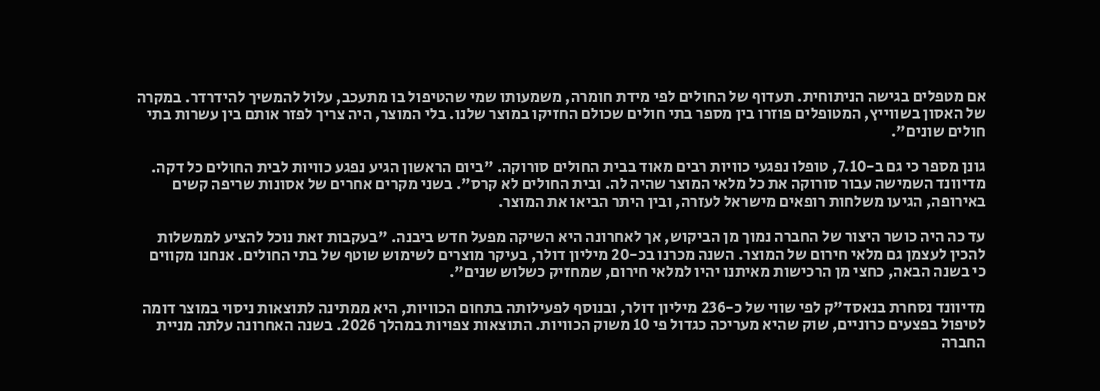אם מטפלים בגישה הניתוחית. תעדוף של החולים לפי מידת חומרה, משמעותו שמי שהטיפול בו מתעכב, עלול להמשיך להידרדר. במקרה של האסון בשווייץ, המטופלים פוזרו בין מספר בתי חולים שכולם החזיקו במוצר שלנו. בלי המוצר, היה צריך לפזר אותם בין עשרות בתי חולים שונים".

גונן מספר כי גם ב-7.10, טופלו נפגעי כוויות רבים מאוד בבית החולים סורוקה. "ביום הראשון הגיע נפגע כוויות לבית החולים כל דקה. מדיוונד השמישה עבור סורוקה את כל מלאי המוצר שהיה לה. ובית החולים לא קרס". בשני מקרים אחרים של אסונות שריפה קשים באירופה, הגיעו משלחות רופאים מישראל לעזרה, ובין היתר הביאו את המוצר.

עד כה היה כושר היצור של החברה נמוך מן הביקוש, אך לאחרונה היא השיקה מפעל חדש ביבנה. "בעקבות זאת נוכל להציע לממשלות להכין לעצמן גם מלאי חירום של המוצר. השנה מכרנו בכ-20 מיליון דולר, בעיקר מוצרים לשימוש שוטף של בתי החולים. אנחנו מקווים כי בשנה הבאה, כחצי מן הרכישות מאיתנו יהיו למלאי חירום, שמחזיק כשלוש שנים".

מדיוונד נסחרת בנאסד"ק לפי שווי של כ-236 מיליון דולר, ובנוסף לפעילותה בתחום הכוויות, היא ממתינה לתוצאות ניסוי במוצר דומה לטיפול בפצעים כרוניים, שוק שהיא מעריכה כגדול פי 10 משוק הכוויות. התוצאות צפויות במהלך 2026. בשנה האחרונה עלתה מניית החברה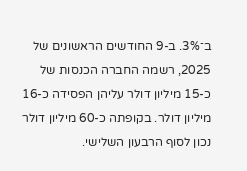ב־3%. ב-9 החודשים הראשונים של 2025, רשמה החברה הכנסות של כ-15 מיליון דולר עליהן הפסידה כ-16 מיליון דולר. בקופתה כ-60 מיליון דולר נכון לסוף הרבעון השלישי.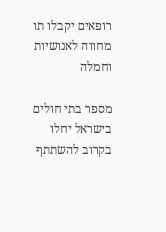רופאים יקבלו תו מחווה לאנושיות וחמלה

מספר בתי חולים בישראל יחלו בקרוב להשתתף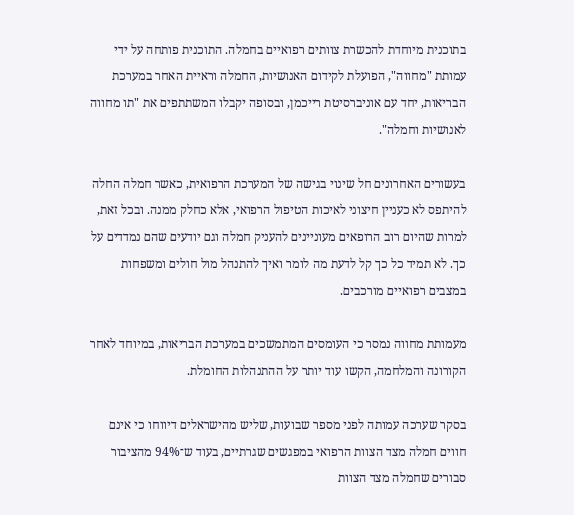בתוכנית מיוחדת להכשרת צוותים רפואיים בחמלה. התוכנית פותחה על ידי עמותת "מחווה", הפועלת לקידום האנושיות, החמלה וראיית האחר במערכת הבריאות, יחד עם אוניברסיטת רייכמן, ובסופה יקבלו המשתתפים את "תו מחווה לאנושיות וחמלה".

בעשורים האחרונים חל שינוי בגישה של המערכת הרפואית, כאשר חמלה החלה להיתפס לא כעניין חיצוני לאיכות הטיפול הרפואי, אלא כחלק ממנה. ובכל זאת, למרות שהיום רוב הרופאים מעוניינים להעניק חמלה וגם יודעים שהם נמדדים על כך. לא תמיד כל כך קל לדעת מה לומר ואיך להתנהל מול חולים ומשפחות במצבים רפואיים מורכבים.

מעמותת מחווה נמסר כי העומסים המתמשכים במערכת הבריאות, במיוחד לאחר הקורונה והמלחמה, הקשו עוד יותר על ההתנהלות החומלת.

בסקר שערכה עמותה לפני מספר שבועות, שליש מהישראלים דיווחו כי אינם חווים חמלה מצד הצוות הרפואי במפגשים שגרתיים, בעוד ש־94% מהציבור סבורים שחמלה מצד הצוות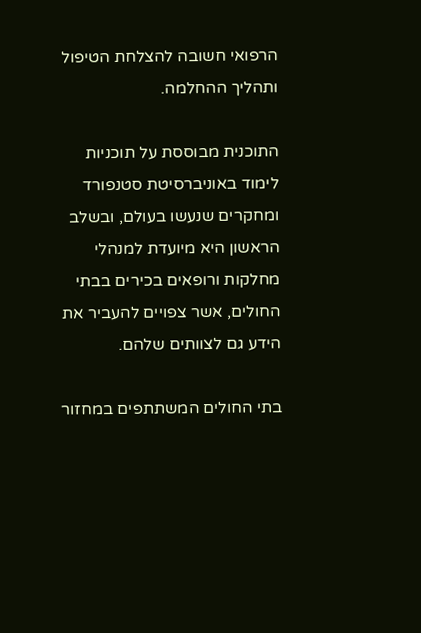הרפואי חשובה להצלחת הטיפול ותהליך ההחלמה.

התוכנית מבוססת על תוכניות לימוד באוניברסיטת סטנפורד ומחקרים שנעשו בעולם, ובשלב הראשון היא מיועדת למנהלי מחלקות ורופאים בכירים בבתי החולים, אשר צפויים להעביר את הידע גם לצוותים שלהם.

בתי החולים המשתתפים במחזור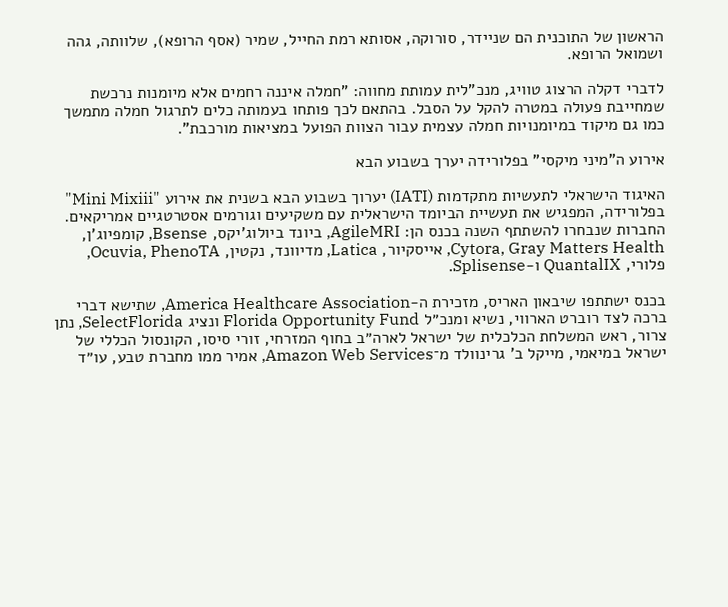הראשון של התוכנית הם שניידר, סורוקה, אסותא רמת החייל, שמיר (אסף הרופא), שלוותה, גהה ושמואל הרופא.

לדברי דקלה הרצוג טוויג, מנכ"לית עמותת מחווה: "חמלה איננה רחמים אלא מיומנות נרכשת שמחייבת פעולה במטרה להקל על הסבל. בהתאם לכך פותחו בעמותה כלים לתרגול חמלה מתמשך כמו גם מיקוד במיומנויות חמלה עצמית עבור הצוות הפועל במציאות מורכבת".

אירוע ה"מיני מיקסי" בפלורידה יערך בשבוע הבא

האיגוד הישראלי לתעשיות מתקדמות (IATI) יערוך בשבוע הבא בשנית את אירוע "Mini Mixiii" בפלורידה, המפגיש את תעשיית הביומד הישראלית עם משקיעים וגורמים אסטרטגיים אמריקאים. החברות שנבחרו להשתתף השנה בכנס הן: AgileMRI, ביונד ביולוג'יקס, Bsense, קומפיוג'ן, Cytora, Gray Matters Health, אייסקיור, Latica, מדיוונד, נקטין, Ocuvia, PhenoTA, פלורי, QuantalIX ו-Splisense.

בכנס ישתתפו שיבאון האריס, מזכירת ה-America Healthcare Association, שתישא דברי ברכה לצד רוברט הארווי, נשיא ומנכ״ל Florida Opportunity Fund ונציג SelectFlorida, נתן צרור, ראש המשלחת הכלכלית של ישראל לארה״ב בחוף המזרחי, זורי סיסו, הקונסול הכללי של ישראל במיאמי, מייקל ב' גרינוולד מ־Amazon Web Services, אמיר ממו מחברת טבע, עו״ד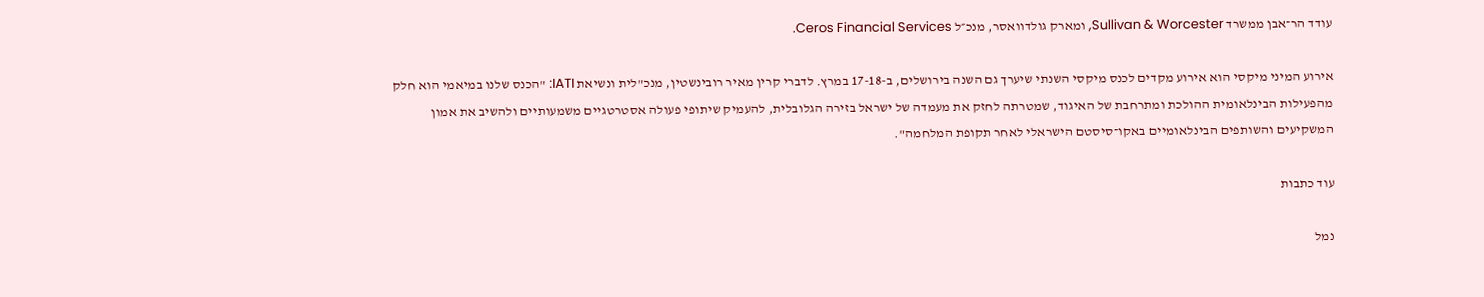עודד הר־אבן ממשרד Sullivan & Worcester, ומארק גולדוואסר, מנכ״ל Ceros Financial Services.

אירוע המיני מיקסי הוא אירוע מקדים לכנס מיקסי השנתי שיערך גם השנה בירושלים, ב-17-18 במרץ. לדברי קרין מאיר רובינשטין, מנכ"לית ונשיאת IATI: "הכנס שלנו במיאמי הוא חלק מהפעילות הבינלאומית ההולכת ומתרחבת של האיגוד, שמטרתה לחזק את מעמדה של ישראל בזירה הגלובלית, להעמיק שיתופי פעולה אסטרטגיים משמעותיים ולהשיב את אמון המשקיעים והשותפים הבינלאומיים באקו־סיסטם הישראלי לאחר תקופת המלחמה".

עוד כתבות

נמל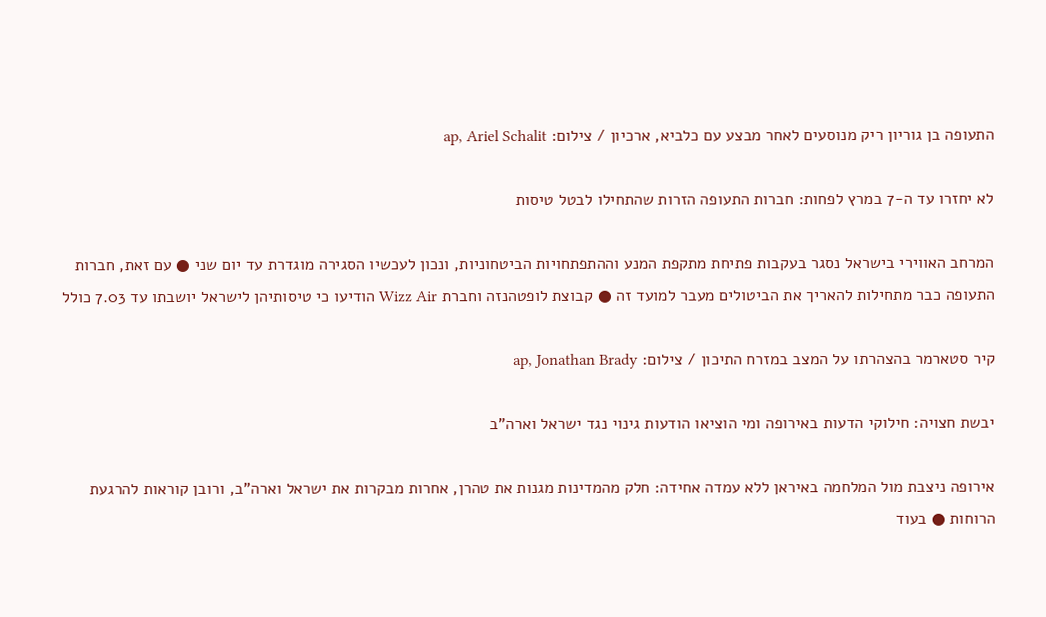התעופה בן גוריון ריק מנוסעים לאחר מבצע עם כלביא, ארכיון / צילום: ap, Ariel Schalit

לא יחזרו עד ה-7 במרץ לפחות: חברות התעופה הזרות שהתחילו לבטל טיסות

המרחב האווירי בישראל נסגר בעקבות פתיחת מתקפת המנע וההתפתחויות הביטחוניות, ונכון לעכשיו הסגירה מוגדרת עד יום שני ● עם זאת, חברות התעופה כבר מתחילות להאריך את הביטולים מעבר למועד זה ● קבוצת לופטהנזה וחברת Wizz Air הודיעו כי טיסותיהן לישראל יושבתו עד 7.03 כולל

קיר סטארמר בהצהרתו על המצב במזרח התיכון / צילום: ap, Jonathan Brady

יבשת חצויה: חילוקי הדעות באירופה ומי הוציאו הודעות גינוי נגד ישראל וארה"ב

אירופה ניצבת מול המלחמה באיראן ללא עמדה אחידה: חלק מהמדינות מגנות את טהרן, אחרות מבקרות את ישראל וארה"ב, ורובן קוראות להרגעת הרוחות ● בעוד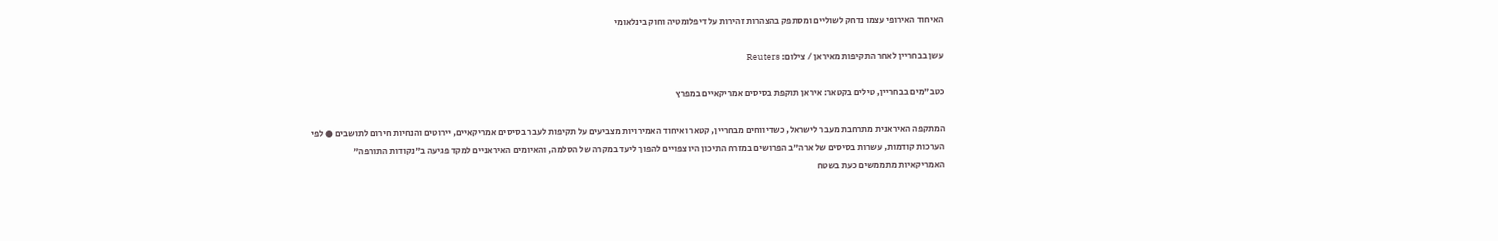האיחוד האירופי עצמו נדחק לשוליים ומסתפק בהצהרות זהירות על דיפלומטיה וחוק בינלאומי

עשן בבחריין לאחר התקיפות מאיראן / צילום: Reuters

כטב"מים בבחריין, טילים בקטאר: איראן תוקפת בסיסים אמריקאיים במפרץ

המתקפה האיראנית מתרחבת מעבר לישראל, כשדיווחים מבחריין, קטאר ואיחוד האמירויות מצביעים על תקיפות לעבר בסיסים אמריקאיים, יירוטים והנחיות חירום לתושבים ● לפי הערכות קודמות, עשרות בסיסים של ארה”ב הפרושים במזרח התיכון היו צפויים להפוך ליעד במקרה של הסלמה, והאיומים האיראניים למקד פגיעה ב"נקודות התורפה" האמריקאיות מתממשים כעת בשטח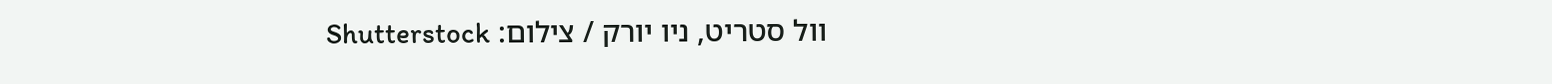וול סטריט, ניו יורק / צילום: Shutterstock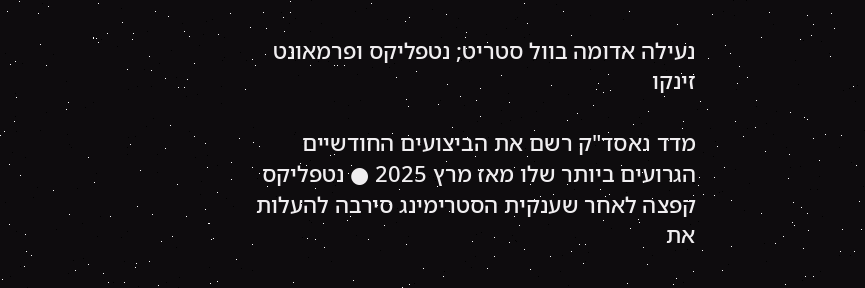נעילה אדומה בוול סטריט; נטפליקס ופרמאונט זינקו

מדד נאסד"ק רשם את הביצועים החודשיים הגרועים ביותר שלו מאז מרץ 2025 ● נטפליקס קפצה לאחר שענקית הסטרימינג סירבה להעלות את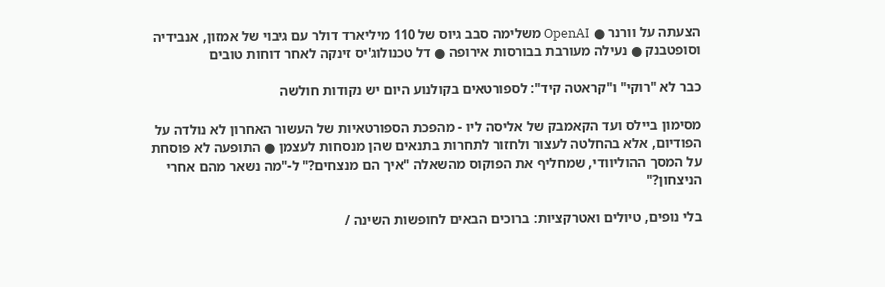הצעתה על וורנר ● OpenAI משלימה סבב גיוס של 110 מיליארד דולר עם גיבוי של אמזון, אנבידיה וסופטבנק ● נעילה מעורבת בבורסות אירופה ● דל טכנולוג'יס זינקה לאחר דוחות טובים

כבר לא "רוקי" ו"קראטה קיד": לספורטאים בקולנוע היום יש נקודות חולשה

מסימון ביילס ועד הקאמבק של אליסה ליו - מהפכת הספורטאיות של העשור האחרון לא נולדה על הפודיום, אלא בהחלטה לעצור ולחזור לתחרות בתנאים שהן מנסחות לעצמן ● התופעה לא פוסחת על המסך ההוליוודי, שמחליף את הפוקוס מהשאלה "איך הם מנצחים?" ל-"מה נשאר מהם אחרי הניצחון?"

בלי נופים, טיולים ואטרקציות: ברוכים הבאים לחופשות השינה /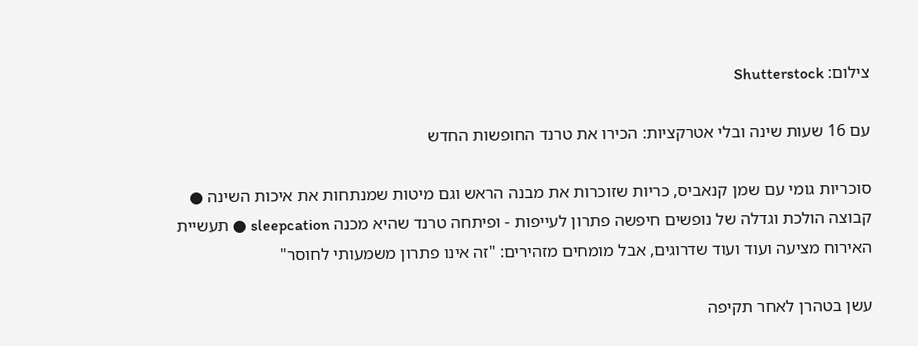צילום: Shutterstock

עם 16 שעות שינה ובלי אטרקציות: הכירו את טרנד החופשות החדש

סוכריות גומי עם שמן קנאביס, כריות שזוכרות את מבנה הראש וגם מיטות שמנתחות את איכות השינה ● קבוצה הולכת וגדלה של נופשים חיפשה פתרון לעייפות - ופיתחה טרנד שהיא מכנה sleepcation ● תעשיית האירוח מציעה ועוד ועוד שדרוגים, אבל מומחים מזהירים: "זה אינו פתרון משמעותי לחוסר"

עשן בטהרן לאחר תקיפה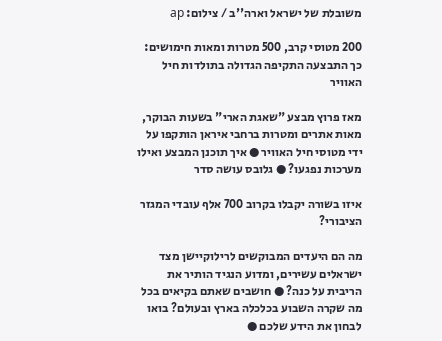משובלת של ישראל וארה''ב / צילום: ap

200 מטוסי קרב, 500 מטרות ומאות חימושים: כך התבצעה התקיפה הגדולה בתולדות חיל האוויר

מאז פרוץ מבצע "שאגת הארי" בשעות הבוקר, מאות אתרים ומטרות ברחבי איראן הותקפו על ידי מטוסי חיל האוויר ● איך תוכנן המבצע ואילו מערכות נפגעו? ● גלובס עושה סדר

איזו בשורה יקבלו בקרוב 700 אלף עובדי המגזר הציבורי?

מה הם היעדים המבוקשים לרילוקיישן מצד ישראלים עשירים, ומדוע הנגיד הותיר את הריבית על כנה? ● חושבים שאתם בקיאים בכל מה שקרה השבוע בכלכלה בארץ ובעולם? בואו לבחון את הידע שלכם ●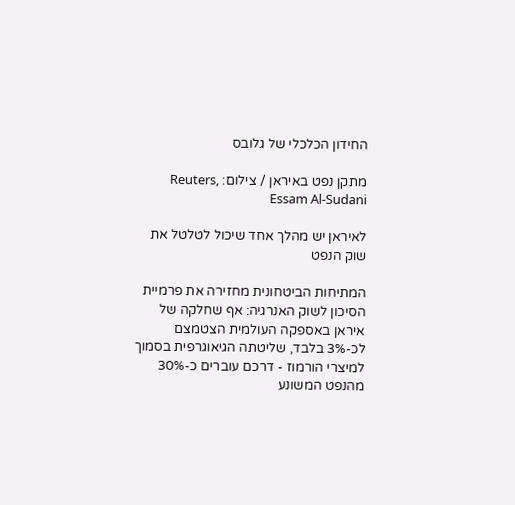החידון הכלכלי של גלובס

מתקן נפט באיראן / צילום: Reuters, Essam Al-Sudani

לאיראן יש מהלך אחד שיכול לטלטל את שוק הנפט

המתיחות הביטחונית מחזירה את פרמיית הסיכון לשוק האנרגיה: אף שחלקה של איראן באספקה העולמית הצטמצם לכ-3% בלבד, שליטתה הגיאוגרפית בסמוך למיצרי הורמוז - דרכם עוברים כ-30% מהנפט המשונע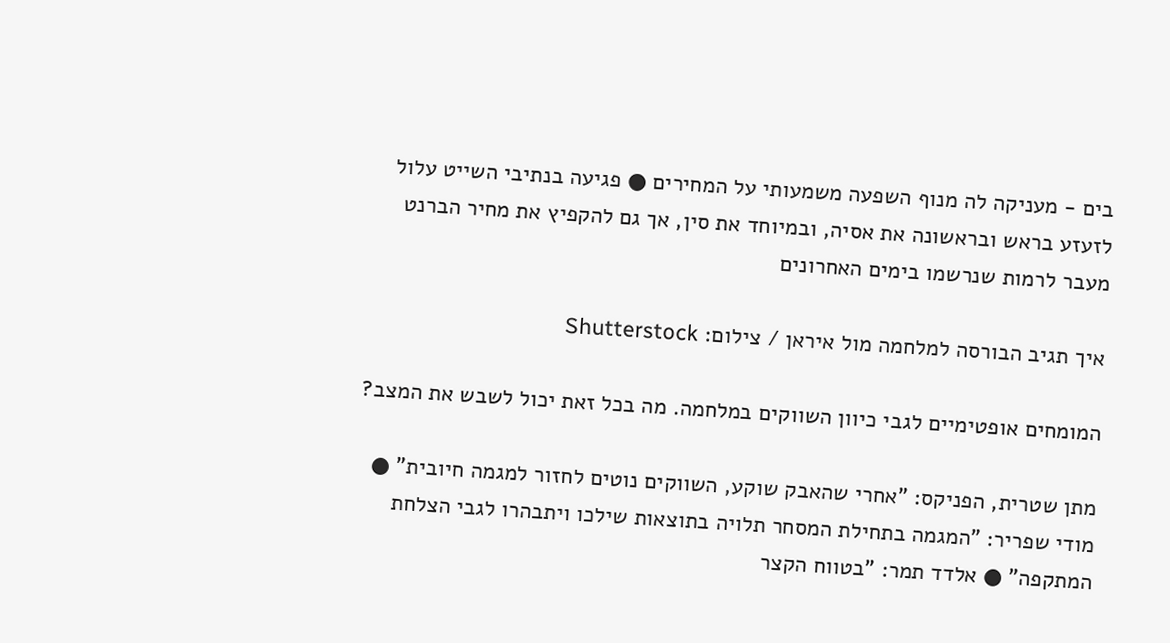בים - מעניקה לה מנוף השפעה משמעותי על המחירים ● פגיעה בנתיבי השייט עלול לזעזע בראש ובראשונה את אסיה, ובמיוחד את סין, אך גם להקפיץ את מחיר הברנט מעבר לרמות שנרשמו בימים האחרונים

איך תגיב הבורסה למלחמה מול איראן / צילום: Shutterstock

המומחים אופטימיים לגבי כיוון השווקים במלחמה. מה בכל זאת יכול לשבש את המצב?

מתן שטרית, הפניקס: "אחרי שהאבק שוקע, השווקים נוטים לחזור למגמה חיובית" ● מודי שפריר: "המגמה בתחילת המסחר תלויה בתוצאות שילכו ויתבהרו לגבי הצלחת המתקפה" ● אלדד תמר: "בטווח הקצר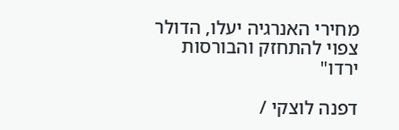מחירי האנרגיה יעלו, הדולר צפוי להתחזק והבורסות ירדו"

דפנה לוצקי /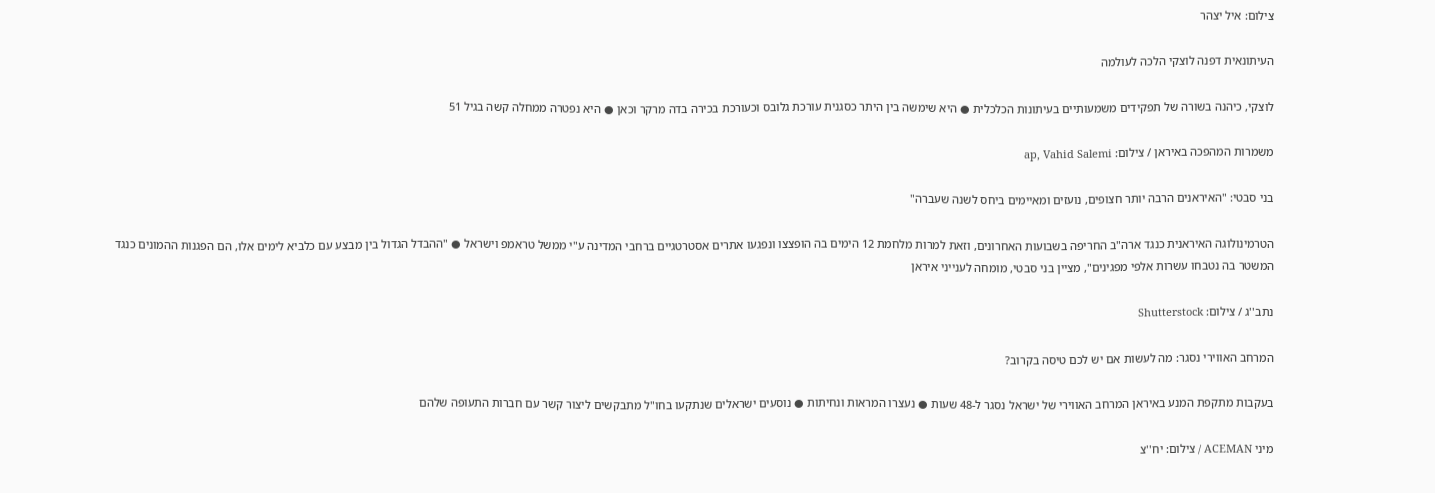צילום: איל יצהר

העיתונאית דפנה לוצקי הלכה לעולמה

לוצקי, כיהנה בשורה של תפקידים משמעותיים בעיתונות הכלכלית ● היא שימשה בין היתר כסגנית עורכת גלובס וכעורכת בכירה בדה מרקר וכאן ● היא נפטרה ממחלה קשה בגיל 51

משמרות המהפכה באיראן / צילום: ap, Vahid Salemi

בני סבטי: "האיראנים הרבה יותר חצופים, נועזים ומאיימים ביחס לשנה שעברה"

הטרמינולוגה האיראנית כנגד ארה"ב החריפה בשבועות האחרונים, וזאת למרות מלחמת 12 הימים בה הופצצו ונפגעו אתרים אסטרטגיים ברחבי המדינה ע"י ממשל טראמפ וישראל ● "ההבדל הגדול בין מבצע עם כלביא לימים אלו, הם הפגנות ההמונים כנגד המשטר בה נטבחו עשרות אלפי מפגינים", מציין בני סבטי, מומחה לענייני איראן

נתב''ג / צילום: Shutterstock

המרחב האווירי נסגר: מה לעשות אם יש לכם טיסה בקרוב?

בעקבות מתקפת המנע באיראן המרחב האווירי של ישראל נסגר ל-48 שעות ● נעצרו המראות ונחיתות ● נוסעים ישראלים שנתקעו בחו"ל מתבקשים ליצור קשר עם חברות התעופה שלהם

מיני ACEMAN / צילום: יח''צ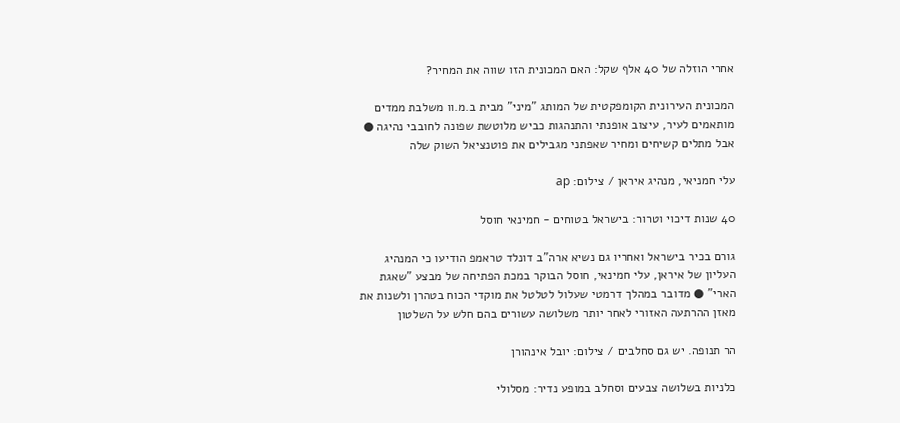אחרי הוזלה של 40 אלף שקל: האם המכונית הזו שווה את המחיר?

המכונית העירונית הקומפקטית של המותג "מיני" מבית ב.מ.וו משלבת ממדים מותאמים לעיר, עיצוב אופנתי והתנהגות כביש מלוטשת שפונה לחובבי נהיגה ● אבל מתלים קשיחים ומחיר שאפתני מגבילים את פוטנציאל השוק שלה

עלי חמניאי, מנהיג איראן / צילום: ap

40 שנות דיכוי וטרור: בישראל בטוחים - חמינאי חוסל

גורם בכיר בישראל ואחריו גם נשיא ארה"ב דונלד טראמפ הודיעו כי המנהיג העליון של איראן, עלי חמינאי, חוסל הבוקר במכת הפתיחה של מבצע "שאגת הארי" ● מדובר במהלך דרמטי שעלול לטלטל את מוקדי הכוח בטהרן ולשנות את מאזן ההרתעה האזורי לאחר יותר משלושה עשורים בהם חלש על השלטון

הר תנופה. יש גם סחלבים / צילום: יובל אינהורן

כלניות בשלושה צבעים וסחלב במופע נדיר: מסלולי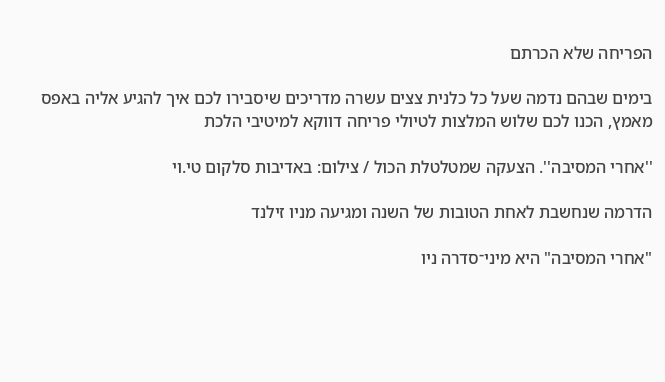הפריחה שלא הכרתם

בימים שבהם נדמה שעל כל כלנית צצים עשרה מדריכים שיסבירו לכם איך להגיע אליה באפס מאמץ, הכנו לכם שלוש המלצות לטיולי פריחה דווקא למיטיבי הלכת

''אחרי המסיבה''. הצעקה שמטלטלת הכול / צילום: באדיבות סלקום טי.וי

הדרמה שנחשבת לאחת הטובות של השנה ומגיעה מניו זילנד

"אחרי המסיבה" היא מיני־סדרה ניו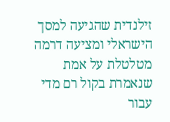זילנדית שהגיעה למסך הישראלי ומציעה דרמה מטלטלת על אמת שנאמרת בקול רם מדי עבור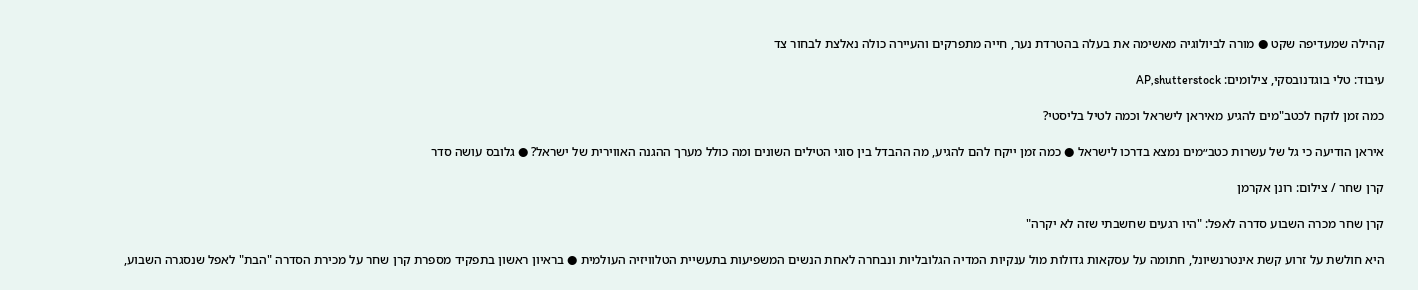קהילה שמעדיפה שקט ● מורה לביולוגיה מאשימה את בעלה בהטרדת נער, חייה מתפרקים והעיירה כולה נאלצת לבחור צד

עיבוד: טלי בוגדנובסקי, צילומים: AP,shutterstock

כמה זמן לוקח לכטב"מים להגיע מאיראן לישראל וכמה לטיל בליסטי?

איראן הודיעה כי גל של עשרות כטב״מים נמצא בדרכו לישראל ● כמה זמן ייקח להם להגיע, מה ההבדל בין סוגי הטילים השונים ומה כולל מערך ההגנה האווירית של ישראל? ● גלובס עושה סדר

קרן שחר / צילום: רונן אקרמן

קרן שחר מכרה השבוע סדרה לאפל: "היו רגעים שחשבתי שזה לא יקרה"

היא חולשת על זרוע קשת אינטרנשיונל, חתומה על עסקאות גדולות מול ענקיות המדיה הגלובליות ונבחרה לאחת הנשים המשפיעות בתעשיית הטלוויזיה העולמית ● בראיון ראשון בתפקיד מספרת קרן שחר על מכירת הסדרה "הבת" לאפל שנסגרה השבוע,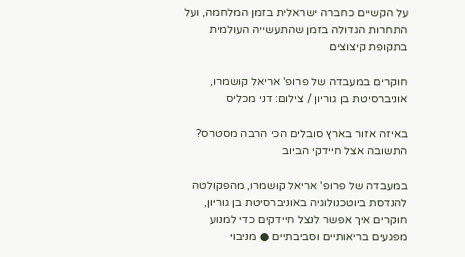על הקשיים כחברה ישראלית בזמן המלחמה, ועל התחרות הגדולה בזמן שהתעשייה העולמית בתקופת קיצוצים

חוקרים במעבדה של פרופ' אריאל קושמרו, אוניברסיטת בן גוריון / צילום: דני מכליס

באיזה אזור בארץ סובלים הכי הרבה מסטרס? התשובה אצל חיידקי הביוב

במעבדה של פרופ' אריאל קושמרו, מהפקולטה להנדסת ביוטכנולוגיה באוניברסיטת בן גוריון, חוקרים איך אפשר לנצל חיידקים כדי למנוע מפגעים בריאותיים וסביבתיים ● מניבוי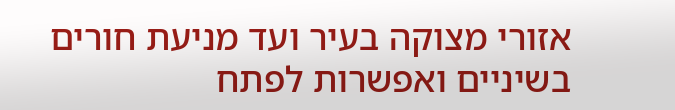אזורי מצוקה בעיר ועד מניעת חורים בשיניים ואפשרות לפתח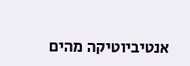אנטיביוטיקה מהים